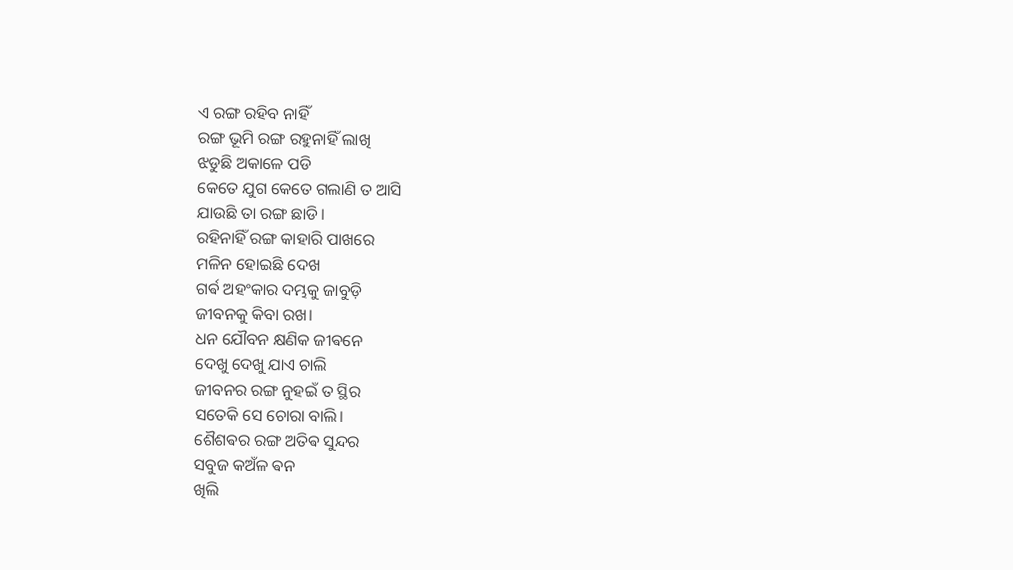ଏ ରଙ୍ଗ ରହିବ ନାହିଁ
ରଙ୍ଗ ଭୂମି ରଙ୍ଗ ରହୁନାହିଁ ଲାଖି
ଝଡୁଛି ଅକାଳେ ପଡି
କେତେ ଯୁଗ କେତେ ଗଲାଣି ତ ଆସି
ଯାଉଛି ତା ରଙ୍ଗ ଛାଡି।
ରହିନାହିଁ ରଙ୍ଗ କାହାରି ପାଖରେ
ମଳିନ ହୋଇଛି ଦେଖ
ଗର୍ଵ ଅହଂକାର ଦମ୍ଭକୁ ଜାବୁଡ଼ି
ଜୀବନକୁ କିବା ରଖ।
ଧନ ଯୌବନ କ୍ଷଣିକ ଜୀଵନେ
ଦେଖୁ ଦେଖୁ ଯାଏ ଚାଲି
ଜୀବନର ରଙ୍ଗ ନୁହଇଁ ତ ସ୍ଥିର
ସତେକି ସେ ଚୋରା ବାଲି।
ଶୈଶଵର ରଙ୍ଗ ଅତିଵ ସୁନ୍ଦର
ସବୁଜ କଅଁଳ ଵନ
ଖିଲି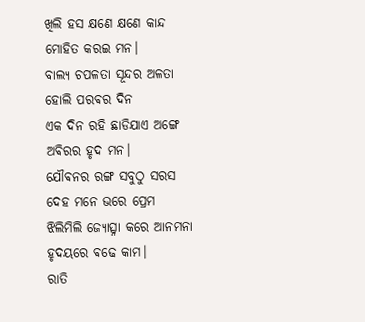ଖିଲି ହସ କ୍ଷଣେ କ୍ଷଣେ କାନ୍ଦ
ମୋହିତ କରଇ ମନ।
ବାଲ୍ୟ ଚପଳତା ସୂନ୍ଦର ଅଳତା
ହୋଲି ପରଵର ଦିନ
ଏକ ଦିନ ରହି ଛାଡିଯାଏ ଅଙ୍ଗେ
ଅଵିରର ହୃଦ ମନ।
ଯୌଵନର ରଙ୍ଗ ସବୁଠୁ ସରସ
ଦେହ ମନେ ଭରେ ପ୍ରେମ
ଝିଲିମିଲି ଜ୍ୟୋତ୍ସ୍ନା କରେ ଆନମନା
ହୃଦୟରେ ଵଢେ କାମ।
ରାତି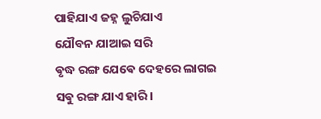ପାହିଯାଏ ଜହ୍ନ ଲୁଚିଯାଏ
ଯୌବନ ଯାଆଇ ସରି
ଵୃଦ୍ଧ ରଙ୍ଗ ଯେଵେ ଦେହରେ ଲାଗଇ
ସଵୁ ରଙ୍ଗ ଯାଏ ହାରି।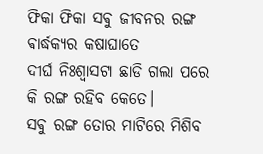ଫିକା ଫିକା ସଵୁ ଜୀବନର ରଙ୍ଗ
ଵାର୍ଦ୍ଧକ୍ୟର କଷାଘାତେ
ଦୀର୍ଘ ନିଃଶ୍ବାସଟା ଛାଡି ଗଲା ପରେ
କି ରଙ୍ଗ ରହିବ କେତେ।
ସଵୁ ରଙ୍ଗ ତୋର ମାଟିରେ ମିଶିବ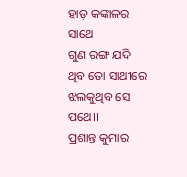ହାଡ଼ କଙ୍କାଳର ସାଥେ
ଗୁଣ ରଙ୍ଗ ଯଦି ଥିବ ତୋ ସାଥୀରେ
ଝଲକୁଥିବ ସେ ପଥେ।।
ପ୍ରଶାନ୍ତ କୁମାର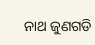ନାଥ ଜୁଣଗଡି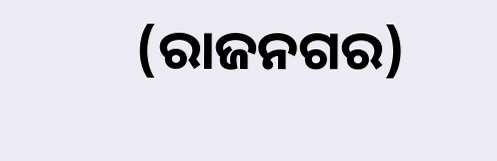(ରାଜନଗର)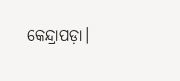କେନ୍ଦ୍ରାପଡ଼ା।